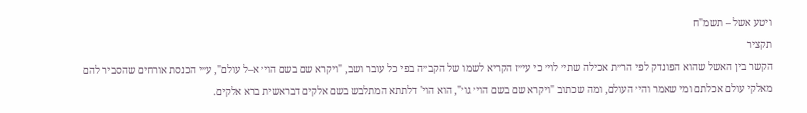ויטע אשל – תשמ"ח
תקציר
הקשר בין האשל שהוא הפונדק לפי הר״ת אכילה שתי׳ לוי׳ כי עי״ז הקריא לשמו של הקב״ה בפי כל עובר ושב, "ויקרא שם בשם הוי׳ א–ל עולם", ע״י הכנסת אורחים שהסביר להם מאלקי עולם אכלתם ומי שאמר והי׳ העולם, ומה שכתוב "ויקרא שם בשם הוי׳ גו׳", הוא הוי' דלתתא המתלבש בשם אלקים דבראשית ברא אלקים.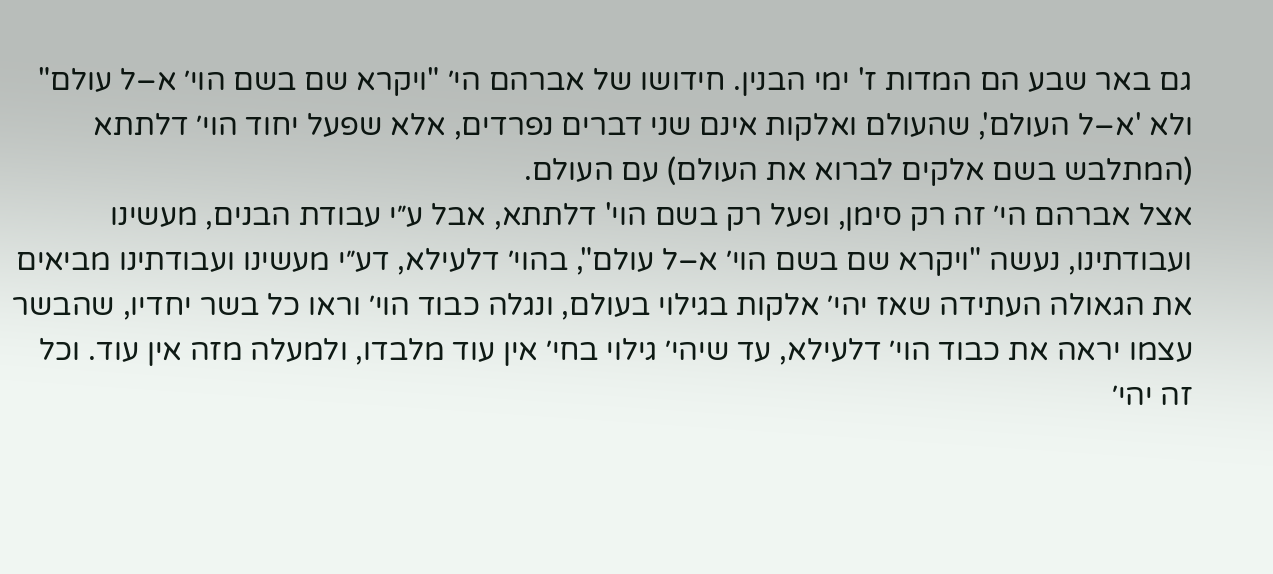גם באר שבע הם המדות ז' ימי הבנין. חידושו של אברהם הי׳ "ויקרא שם בשם הוי׳ א–ל עולם" ולא 'א–ל העולם', שהעולם ואלקות אינם שני דברים נפרדים, אלא שפעל יחוד הוי׳ דלתתא (המתלבש בשם אלקים לברוא את העולם) עם העולם.
אצל אברהם הי׳ זה רק סימן, ופעל רק בשם הוי' דלתתא, אבל ע״י עבודת הבנים, מעשינו ועבודתינו, נעשה "ויקרא שם בשם הוי׳ א–ל עולם", בהוי׳ דלעילא, דע״י מעשינו ועבודתינו מביאים את הגאולה העתידה שאז יהי׳ אלקות בגילוי בעולם, ונגלה כבוד הוי׳ וראו כל בשר יחדיו, שהבשר עצמו יראה את כבוד הוי׳ דלעילא, עד שיהי׳ גילוי בחי׳ אין עוד מלבדו, ולמעלה מזה אין עוד. וכל זה יהי׳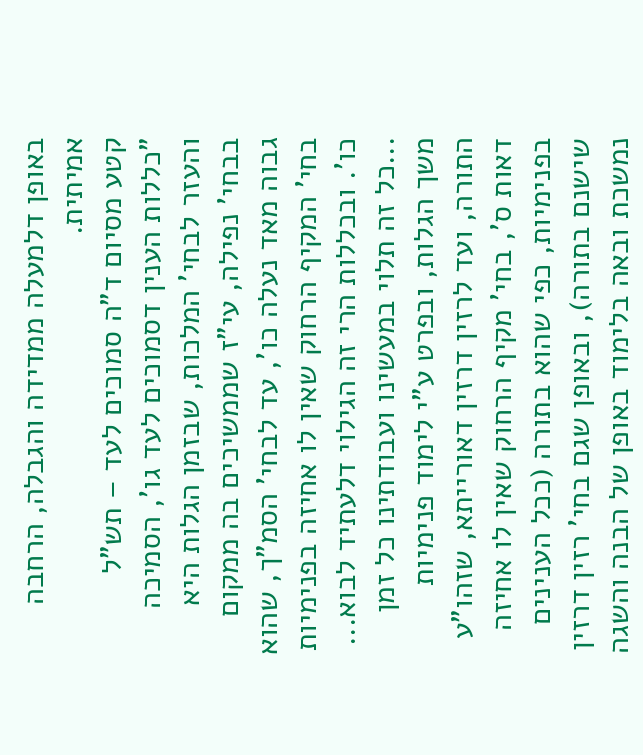באופן דלמעלה ממדידה והגבלה, הרחבה אמיתית.
קטע מסיום ד"ה סמוכים לעד – תש"ל
"כללות הענין דסמוכים לעד גו', הסמיכה והעזר לבחי' המלכות, שבזמן הגלות היא בבחי' נפילה, עי"ז שממשיכים בה ממקום גבוה מאד נעלה כו', עד לבחי' הסמ"ך, שהוא בחי' המקיף הרחוק שאין לו אחיזה בפנימיות כו'. ובכללות הרי זה הגילוי דלעתיד לבוא...
...כל זה תלוי במעשינו ועבודתינו כל זמן משך הגלות, ובפרט ע"י לימוד פנימיות התורה, ועד לרזין דרזין דאורייתא, שזהו"ע דאות ס', בחי' מקיף הרחוק שאין לו אחיזה בפנימיות, כפי שהוא בתורה (ככל הענינים שישנם בתורה), ובאופן שגם בחי' רזין דרזין נמשכת ובאה בלימוד באופן של הבנה והשגה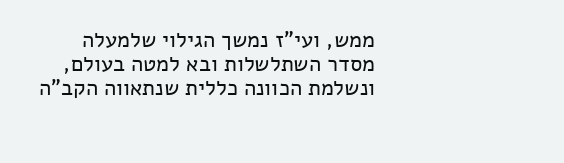ממש, ועי"ז נמשך הגילוי שלמעלה מסדר השתלשלות ובא למטה בעולם, ונשלמת הכוונה כללית שנתאווה הקב"ה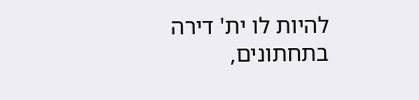להיות לו ית' דירה בתחתונים,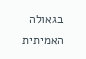בגאולה האמיתית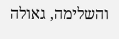והשלימה, גאולה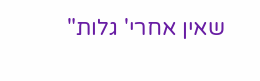שאין אחרי' גלות"